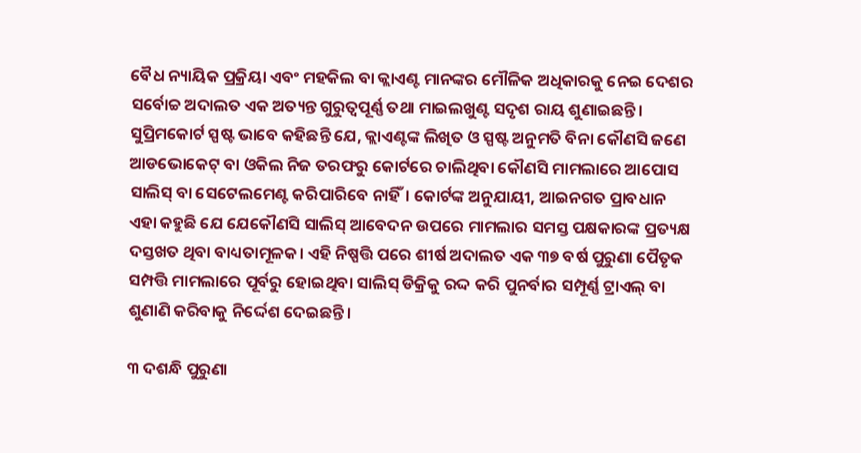ବୈଧ ନ୍ୟାୟିକ ପ୍ରକ୍ରିୟା ଏବଂ ମହକିଲ ବା କ୍ଲାଏଣ୍ଟ ମାନଙ୍କର ମୌଳିକ ଅଧିକାରକୁ ନେଇ ଦେଶର ସର୍ବୋଚ୍ଚ ଅଦାଲତ ଏକ ଅତ୍ୟନ୍ତ ଗୁରୁତ୍ୱପୂର୍ଣ୍ଣ ତଥା ମାଇଲଖୁଣ୍ଟ ସଦୃଶ ରାୟ ଶୁଣାଇଛନ୍ତି। ସୁପ୍ରିମକୋର୍ଟ ସ୍ପଷ୍ଟ ଭାବେ କହିଛନ୍ତି ଯେ, କ୍ଲାଏଣ୍ଟଙ୍କ ଲିଖିତ ଓ ସ୍ପଷ୍ଟ ଅନୁମତି ବିନା କୌଣସି ଜଣେ ଆଡଭୋକେଟ୍ ବା ଓକିଲ ନିଜ ତରଫରୁ କୋର୍ଟରେ ଚାଲିଥିବା କୌଣସି ମାମଲାରେ ଆପୋସ ସାଲିସ୍ ବା ସେଟେଲମେଣ୍ଟ କରିପାରିବେ ନାହିଁ। କୋର୍ଟଙ୍କ ଅନୁଯାୟୀ, ଆଇନଗତ ପ୍ରାବଧାନ ଏହା କହୁଛି ଯେ ଯେକୌଣସି ସାଲିସ୍ ଆବେଦନ ଉପରେ ମାମଲାର ସମସ୍ତ ପକ୍ଷକାରଙ୍କ ପ୍ରତ୍ୟକ୍ଷ ଦସ୍ତଖତ ଥିବା ବାଧ୍ୟତାମୂଳକ। ଏହି ନିଷ୍ପତ୍ତି ପରେ ଶୀର୍ଷ ଅଦାଲତ ଏକ ୩୭ ବର୍ଷ ପୁରୁଣା ପୈତୃକ ସମ୍ପତ୍ତି ମାମଲାରେ ପୂର୍ବରୁ ହୋଇଥିବା ସାଲିସ୍ ଡିକ୍ରିକୁ ରଦ୍ଦ କରି ପୁନର୍ବାର ସମ୍ପୂର୍ଣ୍ଣ ଟ୍ରାଏଲ୍ ବା ଶୁଣାଣି କରିବାକୁ ନିର୍ଦ୍ଦେଶ ଦେଇଛନ୍ତି।

୩ ଦଶନ୍ଧି ପୁରୁଣା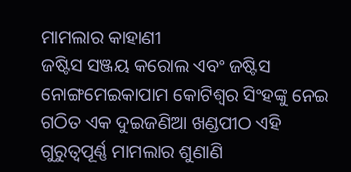ମାମଲାର କାହାଣୀ
ଜଷ୍ଟିସ ସଞ୍ଜୟ କରୋଲ ଏବଂ ଜଷ୍ଟିସ ନୋଙ୍ଗମେଇକାପାମ କୋଟିଶ୍ୱର ସିଂହଙ୍କୁ ନେଇ ଗଠିତ ଏକ ଦୁଇଜଣିଆ ଖଣ୍ଡପୀଠ ଏହି ଗୁରୁତ୍ୱପୂର୍ଣ୍ଣ ମାମଲାର ଶୁଣାଣି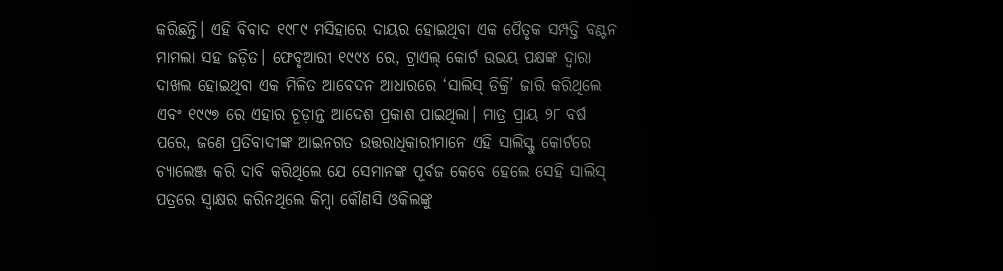କରିଛନ୍ତି। ଏହି ବିବାଦ ୧୯୮୯ ମସିହାରେ ଦାୟର ହୋଇଥିବା ଏକ ପୈତୃକ ସମ୍ପତ୍ତି ବଣ୍ଟନ ମାମଲା ସହ ଜଡ଼ିତ। ଫେବୃଆରୀ ୧୯୯୪ ରେ, ଟ୍ରାଏଲ୍ କୋର୍ଟ ଉଭୟ ପକ୍ଷଙ୍କ ଦ୍ୱାରା ଦାଖଲ ହୋଇଥିବା ଏକ ମିଳିତ ଆବେଦନ ଆଧାରରେ ‘ସାଲିସ୍ ଡିକ୍ରି’ ଜାରି କରିଥିଲେ ଏବଂ ୧୯୯୭ ରେ ଏହାର ଚୂଡ଼ାନ୍ତ ଆଦେଶ ପ୍ରକାଶ ପାଇଥିଲା। ମାତ୍ର ପ୍ରାୟ ୨୮ ବର୍ଷ ପରେ, ଜଣେ ପ୍ରତିବାଦୀଙ୍କ ଆଇନଗତ ଉତ୍ତରାଧିକାରୀମାନେ ଏହି ସାଲିସ୍କୁ କୋର୍ଟରେ ଚ୍ୟାଲେଞ୍ଜ କରି ଦାବି କରିଥିଲେ ଯେ ସେମାନଙ୍କ ପୂର୍ବଜ କେବେ ହେଲେ ସେହି ସାଲିସ୍ ପତ୍ରରେ ସ୍ୱାକ୍ଷର କରିନଥିଲେ କିମ୍ବା କୌଣସି ଓକିଲଙ୍କୁ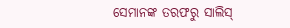ସେମାନଙ୍କ ତରଫରୁ ସାଲିସ୍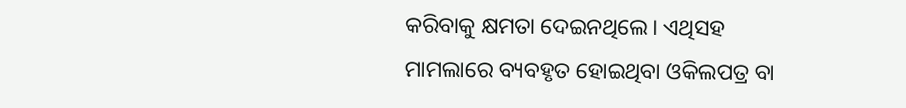କରିବାକୁ କ୍ଷମତା ଦେଇନଥିଲେ। ଏଥିସହ ମାମଲାରେ ବ୍ୟବହୃତ ହୋଇଥିବା ଓକିଲପତ୍ର ବା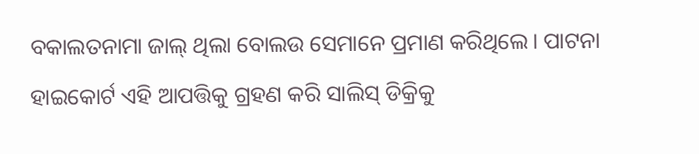ବକାଲତନାମା ଜାଲ୍ ଥିଲା ବୋଲଉ ସେମାନେ ପ୍ରମାଣ କରିଥିଲେ। ପାଟନା ହାଇକୋର୍ଟ ଏହି ଆପତ୍ତିକୁ ଗ୍ରହଣ କରି ସାଲିସ୍ ଡିକ୍ରିକୁ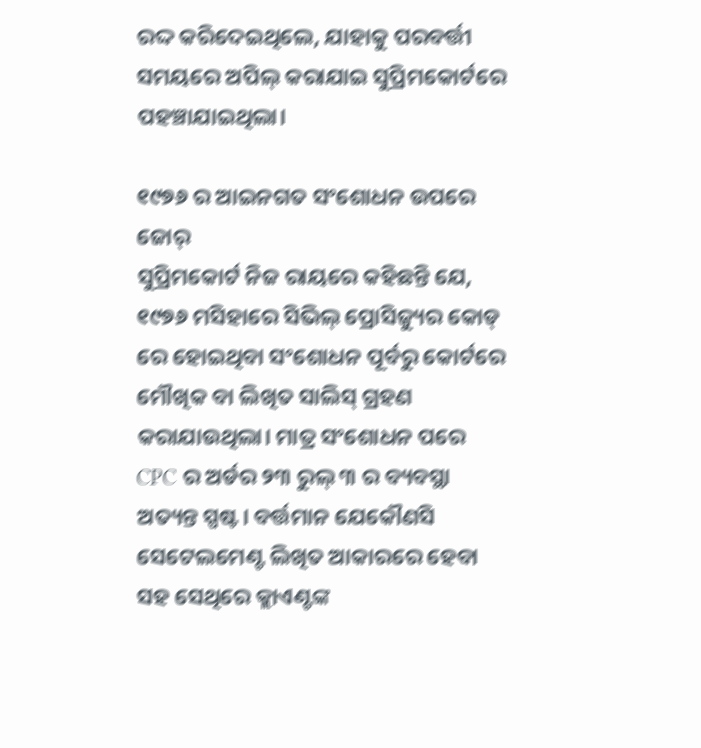ରଦ୍ଦ କରିଦେଇଥିଲେ, ଯାହାକୁ ପରବର୍ତ୍ତୀ ସମୟରେ ଅପିଲ୍ କରାଯାଇ ସୁପ୍ରିମକୋର୍ଟରେ ପହଞ୍ଚାଯାଇଥିଲା।

୧୯୭୬ ର ଆଇନଗତ ସଂଶୋଧନ ଉପରେ ଜୋର୍
ସୁପ୍ରିମକୋର୍ଟ ନିଜ ରାୟରେ କହିଛନ୍ତି ଯେ, ୧୯୭୬ ମସିହାରେ ସିଭିଲ୍ ପ୍ରୋସିଜ୍ୟୁର କୋଡ୍ ରେ ହୋଇଥିବା ସଂଶୋଧନ ପୂର୍ବରୁ କୋର୍ଟରେ ମୌଖିକ ବା ଲିଖିତ ସାଲିସ୍ ଗ୍ରହଣ କରାଯାଉଥିଲା। ମାତ୍ର ସଂଶୋଧନ ପରେ CPC ର ଅର୍ଡର ୨୩ ରୁଲ୍ ୩ ର ବ୍ୟବସ୍ଥା ଅତ୍ୟନ୍ତ ସ୍ପଷ୍ଟ। ବର୍ତ୍ତମାନ ଯେକୌଣସି ସେଟେଲମେଣ୍ଟ ଲିଖିତ ଆକାରରେ ହେବା ସହ ସେଥିରେ କ୍ଲାଏଣ୍ଟଙ୍କ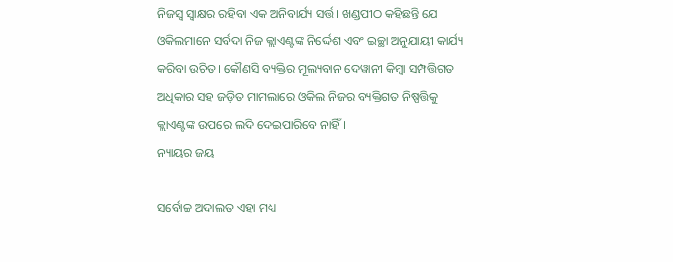ନିଜସ୍ୱ ସ୍ୱାକ୍ଷର ରହିବା ଏକ ଅନିବାର୍ଯ୍ୟ ସର୍ତ୍ତ। ଖଣ୍ଡପୀଠ କହିଛନ୍ତି ଯେ ଓକିଲମାନେ ସର୍ବଦା ନିଜ କ୍ଲାଏଣ୍ଟଙ୍କ ନିର୍ଦ୍ଦେଶ ଏବଂ ଇଚ୍ଛା ଅନୁଯାୟୀ କାର୍ଯ୍ୟ କରିବା ଉଚିତ। କୌଣସି ବ୍ୟକ୍ତିର ମୂଲ୍ୟବାନ ଦେୱାନୀ କିମ୍ବା ସମ୍ପତ୍ତିଗତ ଅଧିକାର ସହ ଜଡ଼ିତ ମାମଲାରେ ଓକିଲ ନିଜର ବ୍ୟକ୍ତିଗତ ନିଷ୍ପତ୍ତିକୁ କ୍ଲାଏଣ୍ଟଙ୍କ ଉପରେ ଲଦି ଦେଇପାରିବେ ନାହିଁ।
ନ୍ୟାୟର ଜୟ

ସର୍ବୋଚ୍ଚ ଅଦାଲତ ଏହା ମଧ୍ୟ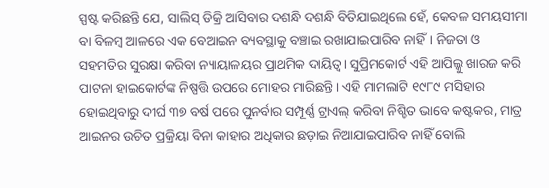ସ୍ପଷ୍ଟ କରିଛନ୍ତି ଯେ, ସାଲିସ୍ ଡିକ୍ରି ଆସିବାର ଦଶନ୍ଧି ଦଶନ୍ଧି ବିତିଯାଇଥିଲେ ହେଁ, କେବଳ ସମୟସୀମା ବା ବିଳମ୍ବ ଆଳରେ ଏକ ବେଆଇନ ବ୍ୟବସ୍ଥାକୁ ବଞ୍ଚାଇ ରଖାଯାଇପାରିବ ନାହିଁ। ନିଜତା ଓ ସହମତିର ସୁରକ୍ଷା କରିବା ନ୍ୟାୟାଳୟର ପ୍ରାଥମିକ ଦାୟିତ୍ୱ। ସୁପ୍ରିମକୋର୍ଟ ଏହି ଆପିଲ୍କୁ ଖାରଜ କରି ପାଟନା ହାଇକୋର୍ଟଙ୍କ ନିଷ୍ପତ୍ତି ଉପରେ ମୋହର ମାରିଛନ୍ତି। ଏହି ମାମଲାଟି ୧୯୮୯ ମସିହାର ହୋଇଥିବାରୁ ଦୀର୍ଘ ୩୭ ବର୍ଷ ପରେ ପୁନର୍ବାର ସମ୍ପୂର୍ଣ୍ଣ ଟ୍ରାଏଲ୍ କରିବା ନିଶ୍ଚିତ ଭାବେ କଷ୍ଟକର, ମାତ୍ର ଆଇନର ଉଚିତ ପ୍ରକ୍ରିୟା ବିନା କାହାର ଅଧିକାର ଛଡ଼ାଇ ନିଆଯାଇପାରିବ ନାହିଁ ବୋଲି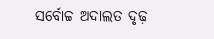ସର୍ବୋଚ୍ଚ ଅଦାଲତ ଦୃଢ଼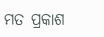ମତ ପ୍ରକାଶ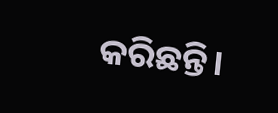କରିଛନ୍ତି।